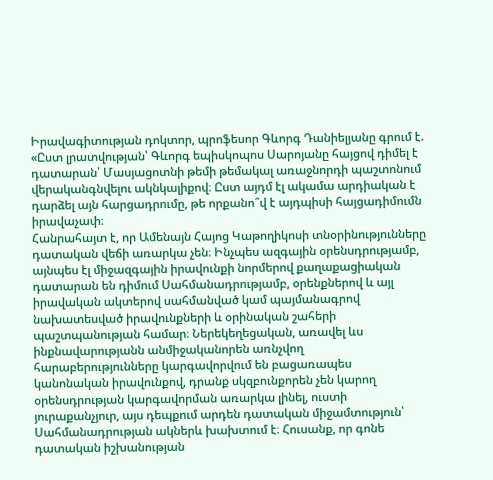Իրավագիտության դոկտոր, պրոֆեսոր Գևորգ Դանիելյանը գրում է.
«Ըստ լրատվության՝ Գևորգ եպիսկոպոս Սարոյանը հայցով դիմել է դատարան՝ Մասյացոտնի թեմի թեմակալ առաջնորդի պաշտոնում վերականգնվելու ակնկալիքով։ Ըստ այդմ էլ ակամա արդիական է դարձել այն հարցադրումը, թե որքանո՞վ է այդպիսի հայցադիմումն իրավաչափ։
Հանրահայտ է, որ Ամենայն Հայոց Կաթողիկոսի տնօրինությունները դատական վեճի առարկա չեն։ Ինչպես ազգային օրենսդրությամբ, այնպես էլ միջազգային իրավունքի նորմերով քաղաքացիական դատարան են դիմում Սահմանադրությամբ, օրենքներով և այլ իրավական ակտերով սահմանված կամ պայմանագրով նախատեսված իրավունքների և օրինական շահերի պաշտպանության համար։ Ներեկեղեցական, առավել ևս ինքնավարությանն անմիջականորեն առնչվող հարաբերությունները կարգավորվում են բացառապես կանոնական իրավունքով, դրանք սկզբունքորեն չեն կարող օրենսդրության կարգավորման առարկա լինել, ուստի յուրաքանչյուր, այս դեպքում արդեն դատական միջամտություն՝ Սահմանադրության ակներև խախտում է։ Հուսանք, որ գոնե դատական իշխանության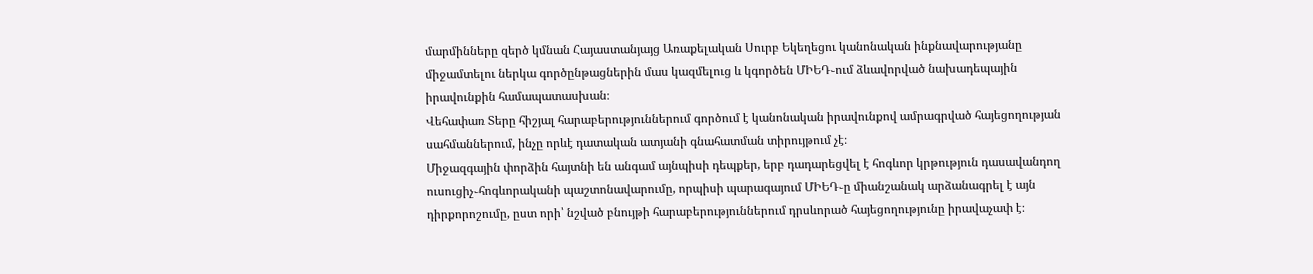մարմինները զերծ կմնան Հայաստանյայց Առաքելական Սուրբ Եկեղեցու կանոնական ինքնավարությանը միջամտելու ներկա գործընթացներին մաս կազմելուց և կգործեն ՄԻԵԴ֊ում ձևավորված նախադեպային իրավունքին համապատասխան։
Վեհափառ Տերը հիշյալ հարաբերություններում գործում է կանոնական իրավունքով ամրագրված հայեցողության սահմաններում, ինչը որևէ դատական ատյանի գնահատման տիրույթում չէ։
Միջազգային փորձին հայտնի են անգամ այնպիսի դեպքեր, երբ դադարեցվել է հոգևոր կրթություն դասավանդող ուսուցիչ֊հոգևորականի պաշտոնավարումը, որպիսի պարագայում ՄԻԵԴ֊ը միանշանակ արձանագրել է այն դիրքորոշումը, ըստ որի՝ նշված բնույթի հարաբերություններում դրսևորած հայեցողությունը իրավաչափ է։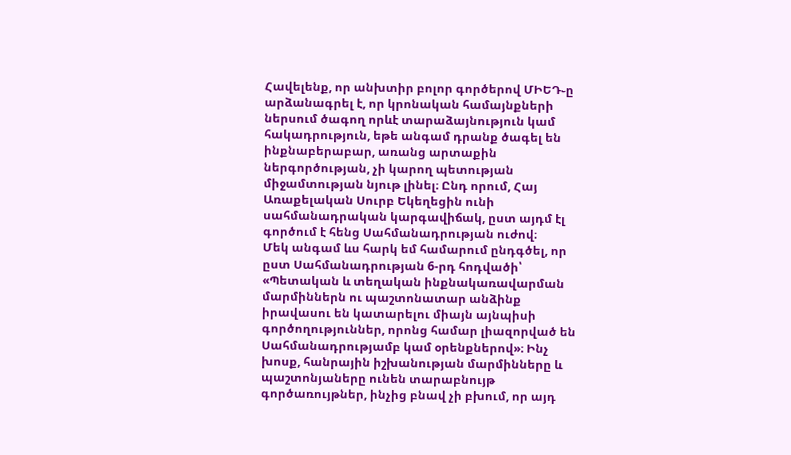Հավելենք, որ անխտիր բոլոր գործերով ՄԻԵԴ֊ը արձանագրել է, որ կրոնական համայնքների ներսում ծագող որևէ տարաձայնություն կամ հակադրություն, եթե անգամ դրանք ծագել են ինքնաբերաբար, առանց արտաքին ներգործության, չի կարող պետության միջամտության նյութ լինել։ Ընդ որում, Հայ Առաքելական Սուրբ Եկեղեցին ունի սահմանադրական կարգավիճակ, ըստ այդմ էլ գործում է հենց Սահմանադրության ուժով։
Մեկ անգամ ևս հարկ եմ համարում ընդգծել, որ ըստ Սահմանադրության 6-րդ հոդվածի՝ «Պետական և տեղական ինքնակառավարման մարմիններն ու պաշտոնատար անձինք իրավասու են կատարելու միայն այնպիսի գործողություններ, որոնց համար լիազորված են Սահմանադրությամբ կամ օրենքներով»։ Ինչ խոսք, հանրային իշխանության մարմինները և պաշտոնյաները ունեն տարաբնույթ գործառույթներ, ինչից բնավ չի բխում, որ այդ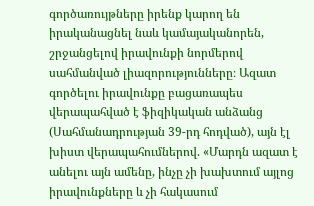գործառույթները իրենք կարող են իրականացնել նաև կամայականորեն, շրջանցելով իրավունքի նորմերով սահմանված լիազորությունները։ Ազատ գործելու իրավունքը բացառապես վերապահված է ֆիզիկական անձանց (Սահմանադրության 39-րդ հոդված), այն էլ խիստ վերապահումներով. «Մարդն ազատ է անելու այն ամենը, ինչը չի խախտում այլոց իրավունքները և չի հակասում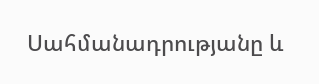Սահմանադրությանը և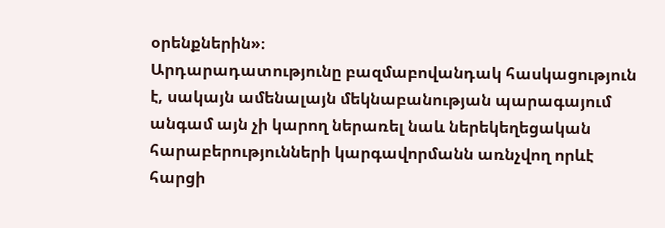օրենքներին»։
Արդարադատությունը բազմաբովանդակ հասկացություն է, սակայն ամենալայն մեկնաբանության պարագայում անգամ այն չի կարող ներառել նաև ներեկեղեցական հարաբերությունների կարգավորմանն առնչվող որևէ հարցի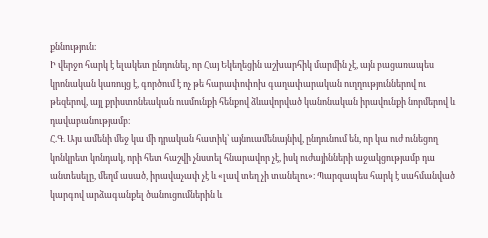քննություն։
Ի վերջո հարկ է ելակետ ընդունել, որ Հայ Եկեղեցին աշխարհիկ մարմին չէ, այն բացառապես կրոնական կառույց է, գործում է ոչ թե հարափոփոխ գաղափարական ուղղություններով ու թեզերով, այլ քրիստոնեական ուսմունքի հենքով ձևավորված կանոնական իրավունքի նորմերով և դավաբանությամբ։
Հ.Գ. Այս ամենի մեջ կա մի դրական հատիկ՝ այնուամենայնիվ, ընդունում են, որ կա ուժ ունեցող կոնկրետ կոնդակ, որի հետ հաշվի չնստել հնարավոր չէ, իսկ ուժայինների աջակցությամբ դա անտեսելը, մեղմ ասած, իրավաչափ չէ և «լավ տեղ չի տանելու»։ Պարզապես հարկ է սահմանված կարգով արձագանքել ծանուցումներին և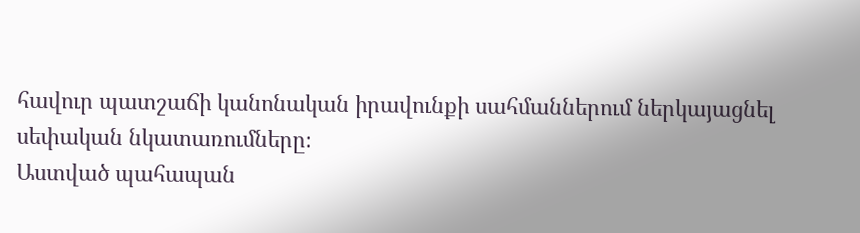հավուր պատշաճի կանոնական իրավունքի սահմաններում ներկայացնել սեփական նկատառումները։
Աստված պահապան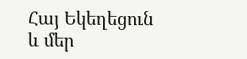Հայ Եկեղեցուն և մեր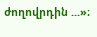ժողովրդին ...»։